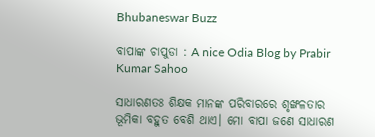Bhubaneswar Buzz

ବାପାଙ୍କ ଚାପୁଡା : A nice Odia Blog by Prabir Kumar Sahoo

ସାଧାରଣତଃ ଶିକ୍ଷକ ମାନଙ୍କ ପରିବାରରେ ଶୃଙ୍ଖଳତାର ଭୂମିକା ବହୁତ ବେଶି ଥାଏ। ମୋ ବାପା ଜଣେ ସାଧାରଣ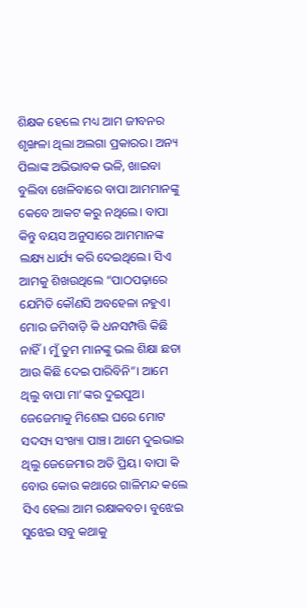ଶିକ୍ଷକ ହେଲେ ମଧ୍ୟ ଆମ ଜୀବନର ଶୃଙ୍ଖଳା ଥିଲା ଅଲଗା ପ୍ରକାରର। ଅନ୍ୟ ପିଲାଙ୍କ ଅଭିଭାବକ ଭଳି, ଖାଇବା ବୁଲିବା ଖେଳିବାରେ ବାପା ଆମମାନଙ୍କୁ କେବେ ଆକଟ କରୁ ନଥିଲେ। ବାପା କିନ୍ତୁ ବୟସ ଅନୁସାରେ ଆମମାନଙ୍କ ଲକ୍ଷ୍ୟ ଧାର୍ଯ୍ୟ କରି ଦେଇଥିଲେ। ସିଏ ଆମକୁ ଶିଖଉଥିଲେ “ପାଠପଢ଼ାରେ ଯେମିତି କୌଣସି ଅବହେଳା ନହୁଏ। ମୋର ଜମିବାଡ଼ି କି ଧନସମ୍ପତ୍ତି କିଛି ନାହିଁ। ମୁଁ ତୁମ ମାନଙ୍କୁ ଭଲ ଶିକ୍ଷା ଛଡା ଆଉ କିଛି ଦେଇ ପାରିବିନି”। ଆମେ ଥିଲୁ ବାପା ମା’ଙ୍କର ଦୁଇପୁଅ। ଜେଜେମାକୁ ମିଶେଇ ଘରେ ମୋଟ ସଦସ୍ୟ ସଂଖ୍ୟା ପାଞ୍ଚ। ଆମେ ଦୁଇଭାଇ ଥିଲୁ ଜେଜେମାର ଅତି ପ୍ରିୟ। ବାପା କି ବୋଉ କୋଉ କଥାରେ ଗାଳିମନ୍ଦ କଲେ ସିଏ ହେଲା ଆମ ରକ୍ଷାକବଚ। ବୁଝେଇ ସୁଝେଇ ସବୁ କଥାକୁ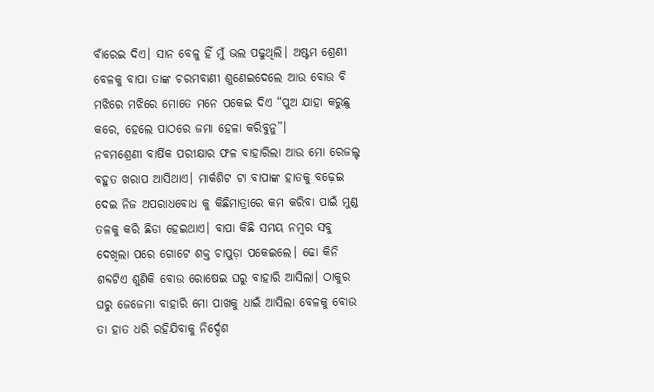ବାଁରେଇ ଦିଏ। ସାନ ବେଳୁ ହିଁ ମୁଁ ଭଲ ପଢୁଥିଲି। ଅଷ୍ଟମ ଶ୍ରେଣୀ ବେଳକୁ ବାପା ତାଙ୍କ ଚରମବାଣୀ ଶୁଣେଇଦେଲେ ଆଉ ବୋଉ ବି ମଝିରେ ମଝିରେ ମୋତେ ମନେ ପକେଇ ଦିଏ “ପୁଅ ଯାହା କରୁଛୁ କରେ, ହେଲେ ପାଠରେ ଜମା ହେଳା କରିବୁନୁ”।
ନବମଶ୍ରେଣୀ ବାର୍ଷିକ ପରୀକ୍ଷାର ଫଳ ବାହାରିଲା ଆଉ ମୋ ରେଜଲ୍ଟ ବହୁତ ଖରାପ ଆସିଥାଏ। ମାର୍କଶିଟ ଟା ବାପାଙ୍କ ହାତକୁ ବଢ଼େଇ ଦେଇ ନିଜ ଅପରାଧବୋଧ କୁ କିଛିମାତ୍ରାରେ କମ କରିବା ପାଇଁ ମୁଣ୍ଡ ତଳକୁ କରି ଛିଡା ହେଇଥାଏ। ବାପା କିଛି ସମୟ ନମ୍ବର ସବୁ ଦେଖିଲା ପରେ ଗୋଟେ ଶକ୍ତ ଚାପୁଡ଼ା ପକେଇଲେ। ଢୋ କିନି ଶବ୍ଦଟିଏ ଶୁଣିକି ବୋଉ ରୋଷେଇ ଘରୁ ବାହାରି ଆସିଲା। ଠାକୁର ଘରୁ ଜେଜେମା ବାହାରି ମୋ ପାଖକୁ ଧାଇଁ ଆସିଲା ବେଳକୁ ବୋଉ ତା ହାତ ଧରି ରହିଯିବାକୁ ନିର୍ଦ୍ଦେଶ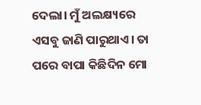ଦେଲା। ମୁଁ ଅଲକ୍ଷ୍ୟରେ ଏସବୁ ଜାଣି ପାରୁଥାଏ। ତା ପରେ ବାପା କିଛିଦିନ ମୋ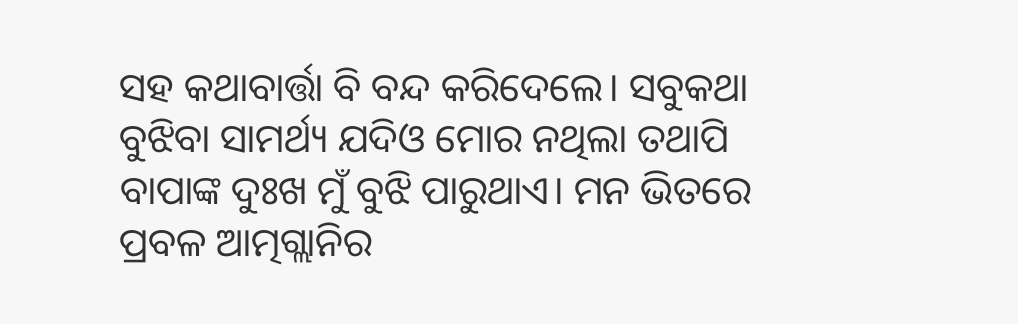ସହ କଥାବାର୍ତ୍ତା ବି ବନ୍ଦ କରିଦେଲେ। ସବୁକଥା ବୁଝିବା ସାମର୍ଥ୍ୟ ଯଦିଓ ମୋର ନଥିଲା ତଥାପି ବାପାଙ୍କ ଦୁଃଖ ମୁଁ ବୁଝି ପାରୁଥାଏ। ମନ ଭିତରେ ପ୍ରବଳ ଆତ୍ମଗ୍ଲାନିର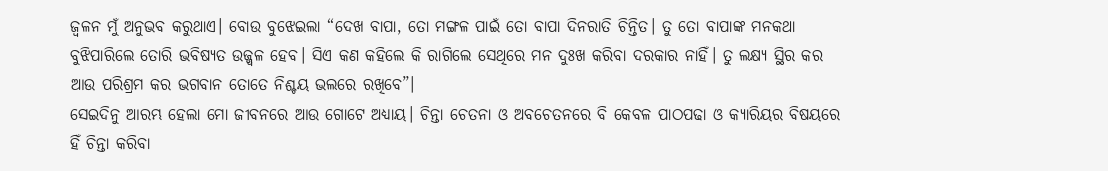ଜ୍ବଳନ ମୁଁ ଅନୁଭବ କରୁଥାଏ। ବୋଉ ବୁଝେଇଲା “ଦେଖ ବାପା, ତୋ ମଙ୍ଗଳ ପାଇଁ ତୋ ବାପା ଦିନରାତି ଚିନ୍ତିତ। ତୁ ତୋ ବାପାଙ୍କ ମନକଥା ବୁଝିପାରିଲେ ତୋରି ଭବିଷ୍ୟତ ଉଜ୍ଜ୍ୱଳ ହେବ। ସିଏ କଣ କହିଲେ କି ରାଗିଲେ ସେଥିରେ ମନ ଦୁଃଖ କରିବା ଦରକାର ନାହିଁ। ତୁ ଲକ୍ଷ୍ୟ ସ୍ଥିର କର ଆଉ ପରିଶ୍ରମ କର ଭଗବାନ ତୋତେ ନିଶ୍ଚୟ ଭଲରେ ରଖିବେ”।
ସେଇଦିନୁ ଆରମ୍ଭ ହେଲା ମୋ ଜୀବନରେ ଆଉ ଗୋଟେ ଅଧ୍ୟାୟ। ଚିନ୍ତା ଚେତନା ଓ ଅବଚେତନରେ ବି କେବଳ ପାଠପଢା ଓ କ୍ୟାରିୟର ବିଷୟରେ ହିଁ ଚିନ୍ତା କରିବା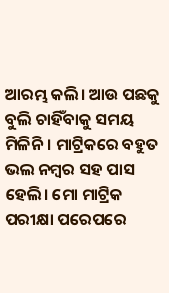ଆରମ୍ଭ କଲି। ଆଉ ପଛକୁ ବୁଲି ଚାହିଁବାକୁ ସମୟ ମିଳିନି। ମାଟ୍ରିକରେ ବହୁତ ଭଲ ନମ୍ବର ସହ ପାସ ହେଲି। ମୋ ମାଟ୍ରିକ ପରୀକ୍ଷା ପରେପରେ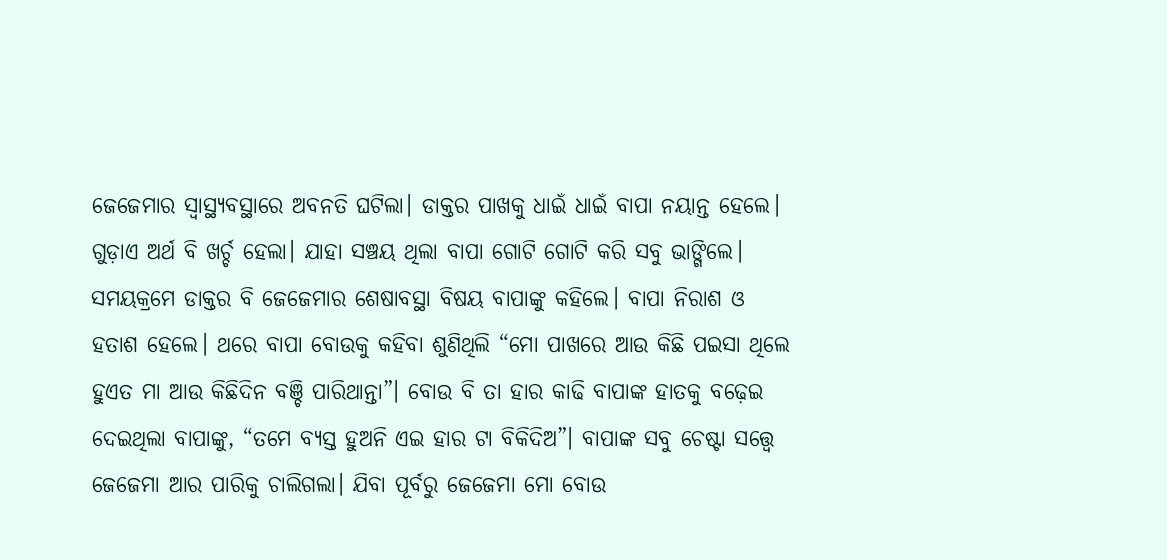ଜେଜେମାର ସ୍ୱାସ୍ଥ୍ୟବସ୍ଥାରେ ଅବନତି ଘଟିଲା। ଡାକ୍ତର ପାଖକୁ ଧାଇଁ ଧାଇଁ ବାପା ନୟାନ୍ତ ହେଲେ। ଗୁଡ଼ାଏ ଅର୍ଥ ବି ଖର୍ଚ୍ଚ ହେଲା। ଯାହା ସଞ୍ଚୟ ଥିଲା ବାପା ଗୋଟି ଗୋଟି କରି ସବୁ ଭାଙ୍ଗିଲେ। ସମୟକ୍ରମେ ଡାକ୍ତର ବି ଜେଜେମାର ଶେଷାବସ୍ଥା ବିଷୟ ବାପାଙ୍କୁ କହିଲେ। ବାପା ନିରାଶ ଓ ହତାଶ ହେଲେ। ଥରେ ବାପା ବୋଉକୁ କହିବା ଶୁଣିଥିଲି “ମୋ ପାଖରେ ଆଉ କିଛି ପଇସା ଥିଲେ ହୁଏତ ମା ଆଉ କିଛିଦିନ ବଞ୍ଚି ପାରିଥାନ୍ତା”। ବୋଉ ବି ତା ହାର କାଢି ବାପାଙ୍କ ହାତକୁ ବଢ଼େଇ ଦେଇଥିଲା ବାପାଙ୍କୁ, “ତମେ ବ୍ୟସ୍ତ ହୁଅନି ଏଇ ହାର ଟା ବିକିଦିଅ”। ବାପାଙ୍କ ସବୁ ଚେଷ୍ଟା ସତ୍ତ୍ୱେ ଜେଜେମା ଆର ପାରିକୁ ଚାଲିଗଲା। ଯିବା ପୂର୍ବରୁ ଜେଜେମା ମୋ ବୋଉ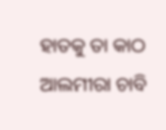ହାତକୁ ତା କାଠ ଆଲମୀରା ଚାବି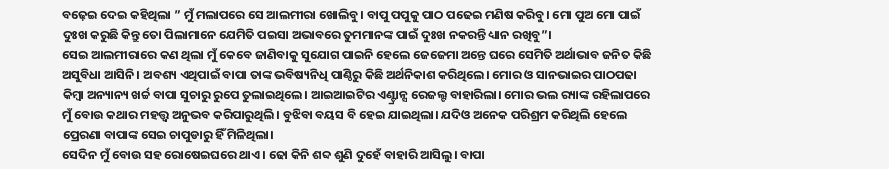ବଢ଼େଇ ଦେଇ କହିଥିଲା ” ମୁଁ ମଲାପରେ ସେ ଆଲମୀରା ଖୋଲିବୁ। ବାପୁ ପପୁକୁ ପାଠ ପଢେଇ ମଣିଷ କରିବୁ। ମୋ ପୁଅ ମୋ ପାଇଁ ଦୁଃଖ କରୁଛି କିନ୍ତୁ ତୋ ପିଲାମାନେ ଯେମିତି ପଇସା ଅଭାବରେ ତୁମମାନଙ୍କ ପାଇଁ ଦୁଃଖ ନକରନ୍ତି ଧ୍ୟାନ ରଖିବୁ”।
ସେଇ ଆଲମୀରାରେ କଣ ଥିଲା ମୁଁ କେବେ ଜାଣିବାକୁ ସୁଯୋଗ ପାଇନି ହେଲେ ଜେଜେମା ଅନ୍ତେ ଘରେ ସେମିତି ଅର୍ଥାଭାବ ଜନିତ କିଛି ଅସୁବିଧା ଆସିନି। ଅବଶ୍ୟ ଏଥିପାଇଁ ବାପା ତାଙ୍କ ଭବିଷ୍ୟନିଧି ପାଣ୍ଠିରୁ କିଛି ଅର୍ଥନିକାଶ କରିଥିଲେ। ମୋର ଓ ସାନଭାଇର ପାଠପଢା କିମ୍ୱା ଅନ୍ୟାନ୍ୟ ଖର୍ଚ୍ଚ ବାପା ସୁଚାରୁ ରୁପେ ତୁଲାଇଥିଲେ। ଆଇଆଇଟିର ଏଣ୍ଟ୍ରାନ୍ସ ରେଜଲ୍ଟ ବାହାରିଲା। ମୋର ଭଲ ର‍୍ୟାଙ୍କ ରହିଲାପରେ ମୁଁ ବୋଉ କଥାର ମହତ୍ତ୍ୱ ଅନୁଭବ କରିପାରୁଥିଲି। ବୁଝିବା ବୟସ ବି ହେଇ ଯାଇଥିଲା। ଯଦିଓ ଅନେକ ପରିଶ୍ରମ କରିଥିଲି ହେଲେ ପ୍ରେରଣା ବାପାଙ୍କ ସେଇ ଚାପୁଡାରୁ ହିଁ ମିଳିଥିଲା।
ସେଦିନ ମୁଁ ବୋଉ ସହ ରୋଷେଇଘରେ ଥାଏ। ଢୋ କିନି ଶବ୍ଦ ଶୁଣି ଦୁହେଁ ବାହାରି ଆସିଲୁ। ବାପା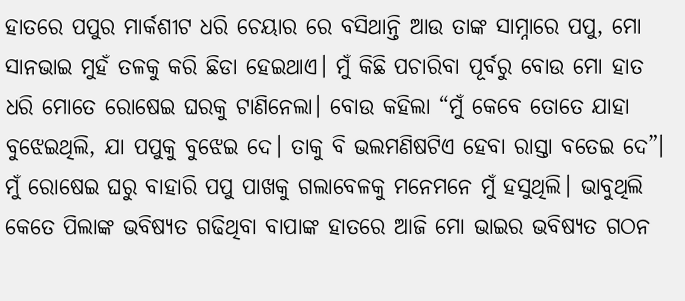ହାତରେ ପପୁର ମାର୍କଶୀଟ ଧରି ଚେୟାର ରେ ବସିଥାନ୍ତି ଆଉ ତାଙ୍କ ସାମ୍ନାରେ ପପୁ, ମୋ ସାନଭାଇ ମୁହଁ ତଳକୁ କରି ଛିଡା ହେଇଥାଏ। ମୁଁ କିଛି ପଚାରିବା ପୂର୍ବରୁ ବୋଉ ମୋ ହାତ ଧରି ମୋତେ ରୋଷେଇ ଘରକୁ ଟାଣିନେଲା। ବୋଉ କହିଲା “ମୁଁ କେବେ ତୋତେ ଯାହା ବୁଝେଇଥିଲି, ଯା ପପୁକୁ ବୁଝେଇ ଦେ। ତାକୁ ବି ଭଲମଣିଷଟିଏ ହେବା ରାସ୍ତା ବତେଇ ଦେ”। ମୁଁ ରୋଷେଇ ଘରୁ ବାହାରି ପପୁ ପାଖକୁ ଗଲାବେଳକୁ ମନେମନେ ମୁଁ ହସୁଥିଲି। ଭାବୁଥିଲି କେତେ ପିଲାଙ୍କ ଭବିଷ୍ୟତ ଗଢିଥିବା ବାପାଙ୍କ ହାତରେ ଆଜି ମୋ ଭାଇର ଭବିଷ୍ୟତ ଗଠନ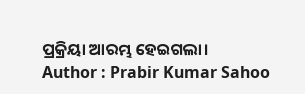ପ୍ରକ୍ରିୟା ଆରମ୍ଭ ହେଇଗଲା।
Author : Prabir Kumar Sahoo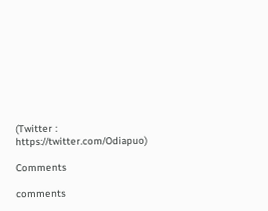(Twitter : https://twitter.com/Odiapuo)

Comments

comments